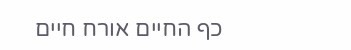כף החיים אורח חיים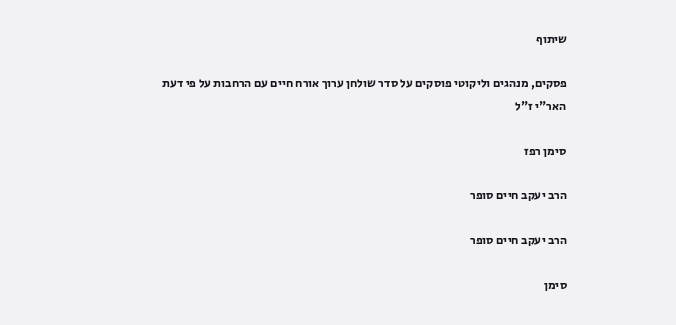שיתוף

פסקים, מנהגים וליקוטי פוסקים על סדר שולחן ערוך אורח חיים עם הרחבות על פי דעת האר"י ז"ל

סימן רפז

הרב יעקב חיים סופר

הרב יעקב חיים סופר

סימן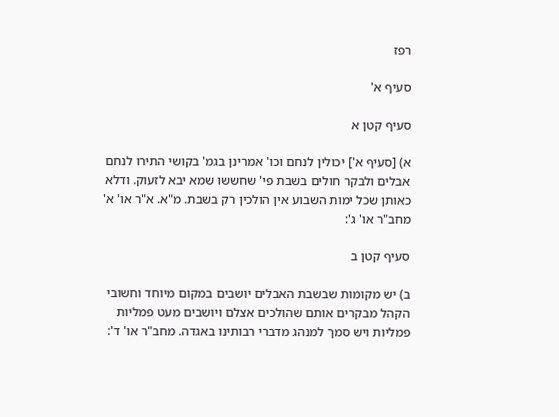רפז

סעיף א'

סעיף קטן א

א) [סעיף א'] יכולין לנחם וכו' אמרינן בגמ' בקושי התירו לנחם אבלים ולבקר חולים בשבת פי' שחששו שמא יבא לזעוק. ודלא כאותן שכל ימות השבוע אין הולכין רק בשבת. מ"א. א"ר או' א' מחב"ר או' ג':

סעיף קטן ב

ב) יש מקומות שבשבת האבלים יושבים במקום מיוחד וחשובי הקהל מבקרים אותם שהולכים אצלם ויושבים מעט פמליות פמליות ויש סמך למנהג מדברי רבותינו באגדה. מחב"ר או' ד':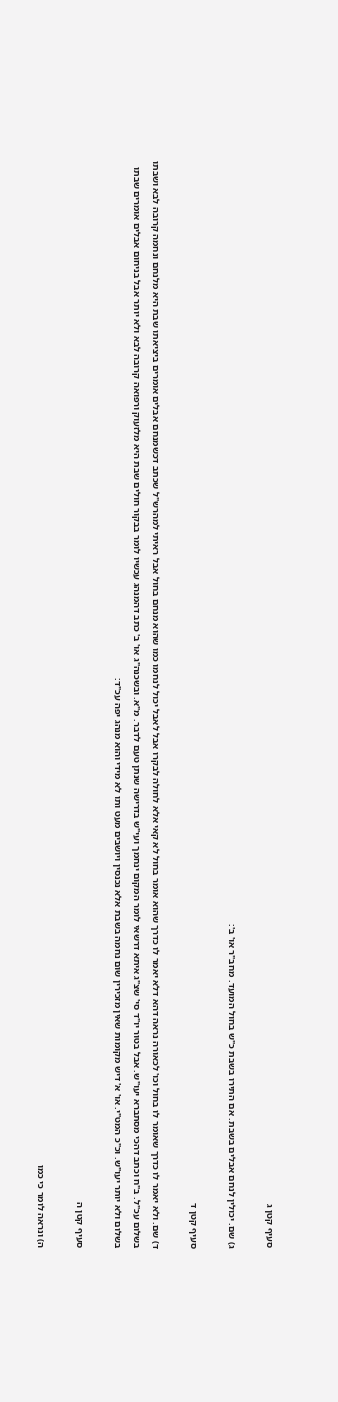סעיף קטן ג

ג) שם. יכולין לנחם אבלים בשבת. אם התירו בשבת כ"ש בחול המועד. מחב"ר או' ב':

סעיף קטן ד

ד) שם. ולא יאמר לו כדרך שאומר לו בחול וכו' לכאורה נראה דהא דלא יאמר לו כדרך שהוא אומר בחול לא קאי אלא לחולה לבקרו אבל לאבל יכול לנחמו כמו שהוא מנחם בחול אבל ראיתי למהרש"ל שכתב דכשמנחם אבלים אומרים ביציאתו שבת היא מלנחם ונחמה קרובה לבא ושבתו בשלום עכ"ל. ב"ח וכתב דהכי מסתברא יעו"ש. אבל בטור יו"ד סי' שצ"ג איתא דרשאי לומר המקום ינחמך ועי"ש בדרישה שנתן טעם לדבר. מ"א. ובשכנה"ג או' ב' כתב דהמנהג עכשיו לומר בבקור חולים שבת היא מלזעוק ורפואה קרובה לבא ולא יותר אבל בניחום אבלים אומרים שבתו בשלום ולא יותר יעו"ש. וכ"כ המט"י. או' א' דיש מקומות שאין מזכירין שום נחמה בשבת אלא נכנסין ויושבים מעט ותו לא מידי והוא מנהג יפה עכ"ד:

סעיף קטן ה

ה) ונראה לומר כי כמו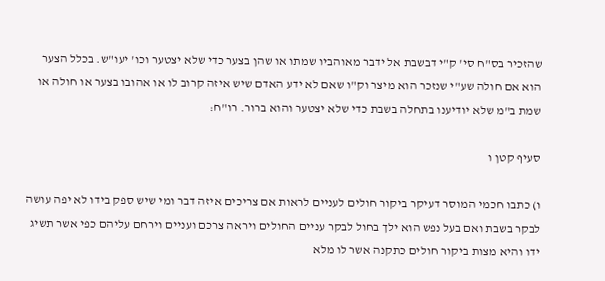שהזכיר בס"ח סי' ק"י דבשבת אל ידבר מאוהביו שמתו או שהן בצער כדי שלא יצטער וכו' יעו"ש. בכלל הצער הוא אם חולה שע"י שנזכר הוא מיצר וק"ו שאם לא ידע האדם שיש איזה קרוב לו או אהובו בצער או חולה או שמת ב"מ שלא יודיענו בתחלה בשבת כדי שלא יצטער והוא ברור. רו"ח:

סעיף קטן ו

ו) כתבו חכמי המוסר דעיקר ביקור חולים לעניים לראות אם צריכים איזה דבר ומי שיש ספק בידו לא יפה עושה לבקר בשבת ואם בעל נפש הוא ילך בחול לבקר עניים החולים ויראה צרכם ועניים וירחם עליהם כפי אשר תשיג ידו והיא מצות ביקור חולים כתקנה אשר לו מלא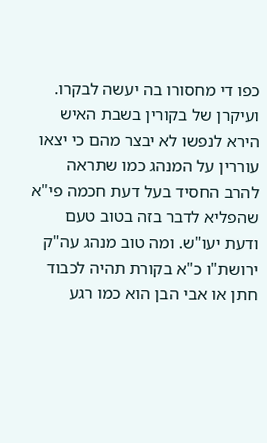כפו די מחסורו בה יעשה לבקרו. ועיקרן של בקורין בשבת האיש הירא לנפשו לא יבצר מהם כי יצאו עוררין על המנהג כמו שתראה להרב החסיד בעל דעת חכמה פי"א שהפליא לדבר בזה בטוב טעם ודעת יעו"ש. ומה טוב מנהג עה"ק ירושת"ו כ"א בקורת תהיה לכבוד חתן או אבי הבן הוא כמו רגע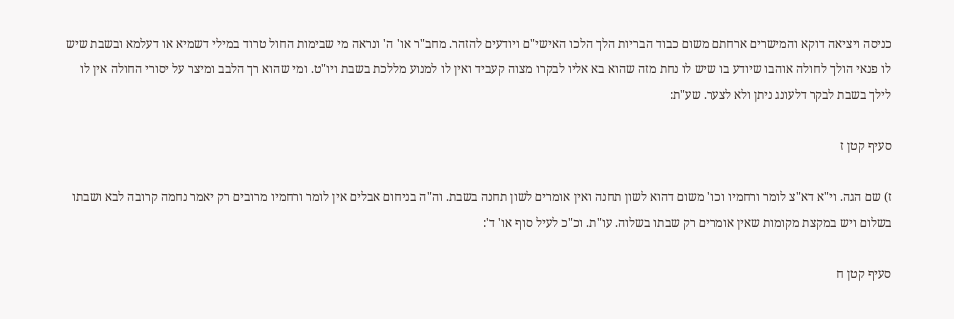כניסה ויציאה דוקא והמישרים ארחתם משום כבוד הבריות הלך הלכו האישי"ם ויודעים להזהר. מחב"ר או' ה' ונראה מי שבימות החול טרוד במילי דשמיא או דעלמא ובשבת שיש לו פנאי הולך לחולה אוהבו שיודע בו שיש לו נחת מזה שהוא בא אליו לבקרו מצוה קעביד ואין לו למנוע מללכת בשבת ויו"ט. ומי שהוא רך הלבב ומיצר על יסורי החולה אין לו לילך בשבת לבקר דלעונג ניתן ולא לצער. שע"ת:

סעיף קטן ז

ז) שם הגה. וי"א דא"צ לומר ורחמיו וכו' משום דהוא לשון תחנה ואין אומרים לשון תחנה בשבת. וה"ה בניחום אבלים אין לומר ורחמיו מרובים רק יאמר נחמה קרובה לבא ושבתו בשלום ויש במקצת מקומות שאין אומרים רק שבתו בשלוה. עו"ת. וכ"כ לעיל סוף או' ד':

סעיף קטן ח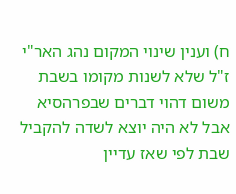ח) וענין שינוי המקום נהג האר"י ז"ל שלא לשנות מקומו בשבת משום דהוי דברים שבפרהסיא אבל לא היה יוצא לשדה להקביל שבת לפי שאז עדיין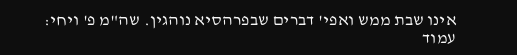אינו שבת ממש ואפי' דברים שבפרהסיא נוהגין. שה"מ פ' ויחי:
עמוד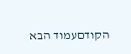הקודםעמוד הבא